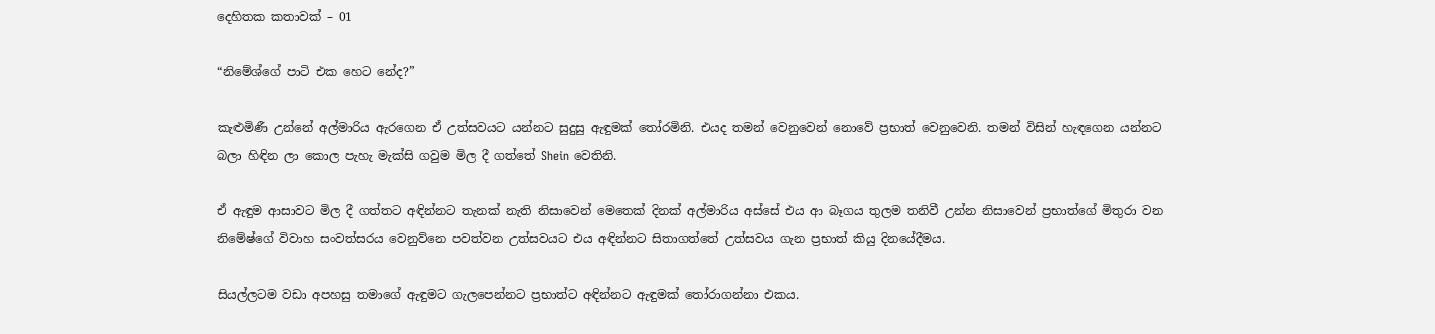දෙහිතක කතාවක් – 01

“නිමේශ්ගේ පාටි එක හෙට නේද?”

කැළුමිණී උන්නේ අල්මාරිය ඇරගෙන ඒ උත්සවයට යන්නට සුදුසු ඇඳුමක් තෝරමිනි. එයද තමන් වෙනුවෙන් නොවේ ප්‍රභාත් වෙනුවෙනි. තමන් විසින් හැඳගෙන යන්නට බලා හිඳින ලා කොල පැහැ මැක්සි ගවුම මිල දී ගත්තේ Shein වෙතිනි.

ඒ ඇඳුම ආසාවට මිල දී ගත්තට අඳින්නට තැනක් නැති නිසාවෙන් මෙතෙක් දිනක් අල්මාරිය අස්සේ එය ආ බෑගය තුලම තනිවී උන්න නිසාවෙන් ප්‍රභාත්ගේ මිතුරා වන නිමේෂ්ගේ විවාහ සංවත්සරය වෙනුව්නෙ පවත්වන උත්සවයට එය අඳින්නට සිතාගත්තේ උත්සවය ගැන ප්‍රභාත් කියු දිනයේදීමය.

සියල්ලටම වඩා අපහසු තමාගේ ඇඳුමට ගැලපෙන්නට ප්‍රභාත්ට අඳින්නට ඇඳුමක් තෝරාගන්නා එකය.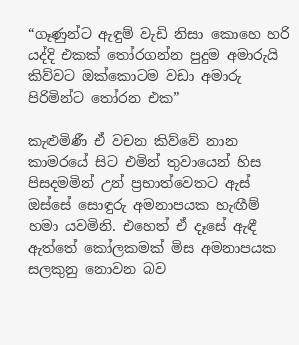“ගෑණුන්ට ඇඳුම් වැඩි නිසා කොහෙ හරි යද්දි එකක් තෝරගන්න පුදුම අමාරුයි කිව්වට ඔක්කොටම වඩා අමාරු පිරිමින්ට තෝරන එක”

කැළුමිණී ඒ වචන කිව්වේ නාන කාමරයේ සිට එමින් තුවායෙන් හිස පිසදමමින් උන් ප්‍රභාත්වෙතට ඇස් ඔස්සේ සොඳුරු අමනාපයක හැඟීම් හමා යවමිනි. එහෙත් ඒ දෑසේ ඇඳී ඇත්තේ කෝලකමක් මිස අමනාපයක සලකුනු නොවන බව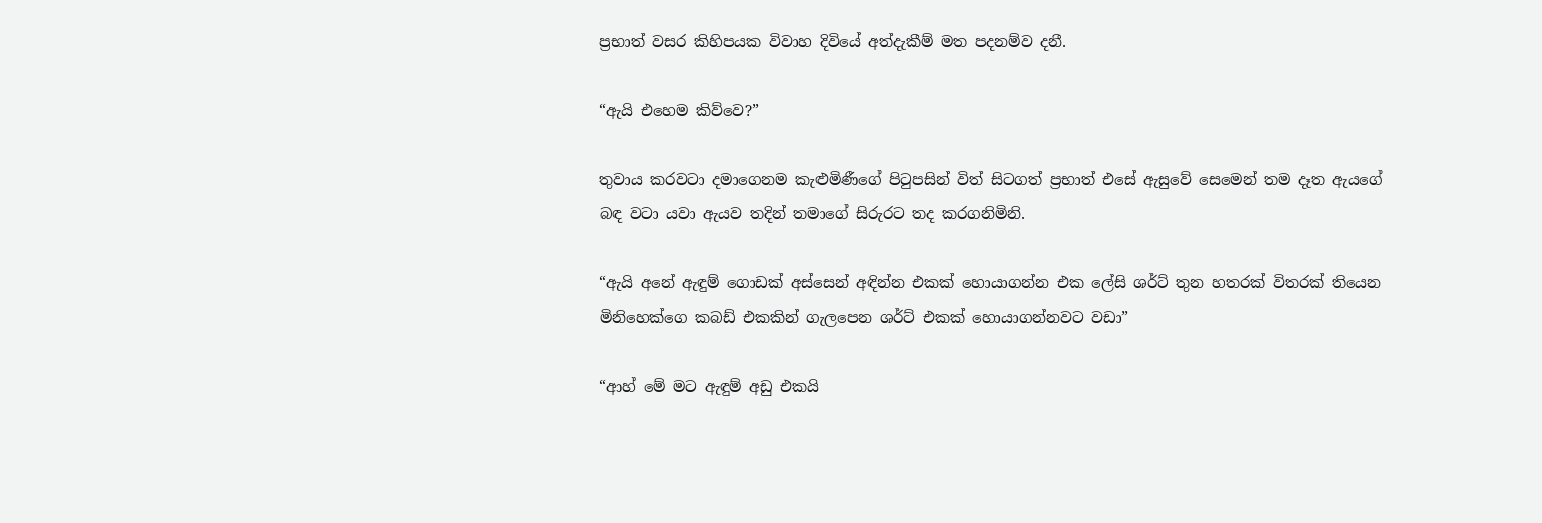ප්‍රභාත් වසර කිහිපයක විවාහ දිවියේ අත්දැකීම් මත පදනම්ව දනී.

“ඇයි එහෙම කිව්වෙ?”

තුවාය කරවටා දමාගෙනම කැළුමිණීගේ පිටුපසින් විත් සිටගත් ප්‍රභාත් එසේ ඇසුවේ සෙමෙන් තම දෑත ඇයගේ බඳ වටා යවා ඇයව තදින් තමාගේ සිරුරට තද කරගනිමිනි.

“ඇයි අනේ ඇඳුම් ගොඩක් අස්සෙන් අඳින්න එකක් හොයාගන්න එක ලේසි ශර්ට් තුන හතරක් විතරක් තියෙන මිනිහෙක්ගෙ කබඩ් එකකින් ගැලපෙන ශර්ට් එකක් හොයාගන්නවට වඩා”

“ආහ් මේ මට ඇඳුම් අඩු එකයි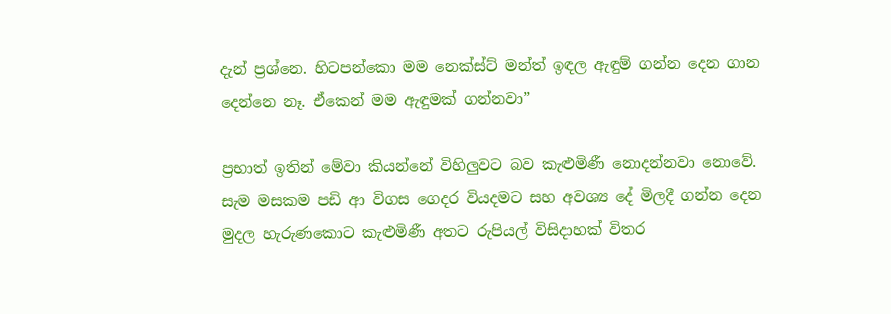දැන් ප්‍රශ්නෙ. හිටපන්කො මම නෙක්ස්ට් මන්ත් ඉඳල ඇඳුම් ගන්න දෙන ගාන දෙන්නෙ නෑ. ඒකෙන් මම ඇඳුමක් ගන්නවා”

ප්‍රභාත් ඉතින් මේවා කියන්නේ විහිලුවට බව කැළුමිණී නොදන්නවා නොවේ. සැම මසකම පඩි ආ විගස ගෙදර වියදමට සහ අවශ්‍ය දේ මිලදී ගන්න දෙන මුදල හැරුණකොට කැළුමිණී අතට රුපියල් විසිදාහක් විතර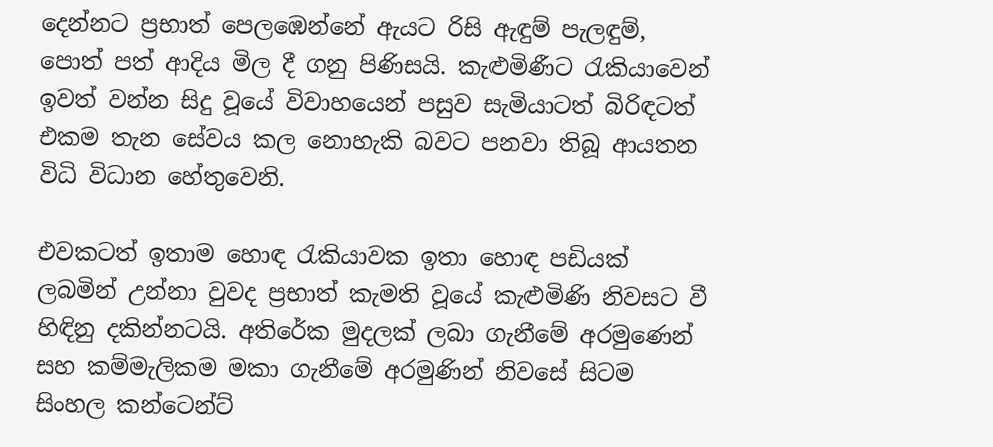දෙන්නට ප්‍රභාත් පෙලඹෙන්නේ ඇයට රිසි ඇඳුම් පැලඳුම්, පොත් පත් ආදිය මිල දී ගනු පිණිසයි. කැළුමිණීට රැකියාවෙන් ඉවත් වන්න සිදු වූයේ විවාහයෙන් පසුව සැමියාටත් බිරිඳටත් එකම තැන සේවය කල නොහැකි බවට පනවා තිබූ ආයතන විධි විධාන හේතුවෙනි.

එවකටත් ඉතාම හොඳ රැකියාවක ඉතා හොඳ පඩියක් ලබමින් උන්නා වුවද ප්‍රභාත් කැමති වූයේ කැළුමිණි නිවසට වී හිඳිනු දකින්නටයි. අතිරේක මුදලක් ලබා ගැනීමේ අරමුණෙන් සහ කම්මැලිකම මකා ගැනීමේ අරමුණින් නිවසේ සිටම  සිංහල කන්ටෙන්ට්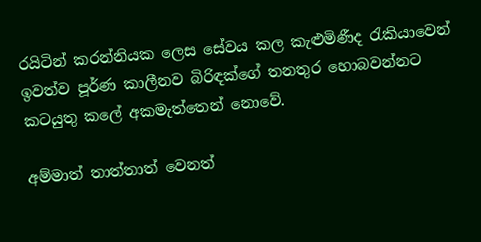රයිටින් කරන්නියක ලෙස සේවය කල කැළුමිණීද රැකියාවෙන් ඉවත්ව පූර්ණ කාලීනව බිරිඳක්ගේ තනතුර හොබවන්නට කටයුතු කලේ අකමැත්තෙන් නොවේ.

අම්මාත් තාත්තාත් වෙනත්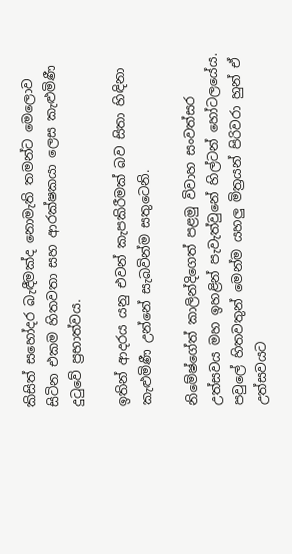කිසිත් සහෝදර බැඳීමක්ද නොමැති තමන්ට මෙලොව සිටින එකම හිතවතා සහ ආරක්ෂකයා ලෙස කැළුමිණී දුටුවේ ප්‍රභාත්වය.

ඉතින් ආදරය යනු එවන් කැපකිරීමක් බව සිතා හිඳිනා කැළුමිණී උන්නේ සැබවින්ම සතුටෙනි.

නිමේෂ්ගේත් කාලින්දිගෙත් පළමු විවාහ සංවත්සර උත්සවය මහ ඉහළින් පැවැත්වුනේ හිල්ටන් හෝටලයේය. පවුලේ හිතවතුන් මෙන්ම යහලු මිත්‍රයන් පිරිවරා හුන් ඒ උත්සවයට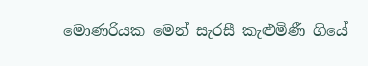මොණරියක මෙන් සැරසී කැළුමිණී ගියේ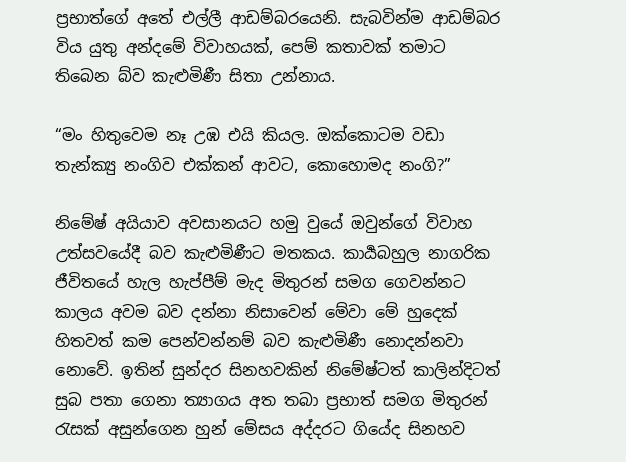ප්‍රභාත්ගේ අතේ එල්ලී ආඩම්බරයෙනි. සැබවින්ම ආඩම්බර විය යුතු අන්දමේ විවාහයක්, පෙම් කතාවක් තමාට තිබෙන බ්ව කැළුමිණී සිතා උන්නාය.

“මං හිතුවෙම නෑ උඹ එයි කියල. ඔක්කොටම වඩා තැන්ක්‍යු නංගිව එක්කන් ආවට, කොහොමද නංගි?”

නිමේෂ් අයියාව අවසානයට හමු වුයේ ඔවුන්ගේ විවාහ උත්සවයේදී බව කැළුමිණීට මතකය. කාර්‍යබහුල නාගරික ජීවිතයේ හැල හැප්පීම් මැද මිතුරන් සමග ගෙවන්නට කාලය අවම බව දන්නා නිසාවෙන් මේවා මේ හුදෙක් හිතවත් කම පෙන්වන්නම් බව කැළුමිණී නොදන්නවා නොවේ. ඉතින් සුන්දර සිනහවකින් නිමේෂ්ටත් කාලින්දිටත් සුබ පතා ගෙනා ත්‍යාගය අත තබා ප්‍රභාත් සමග මිතුරන් රැසක් අසුන්ගෙන හුන් මේසය අද්දරට ගියේද සිනහව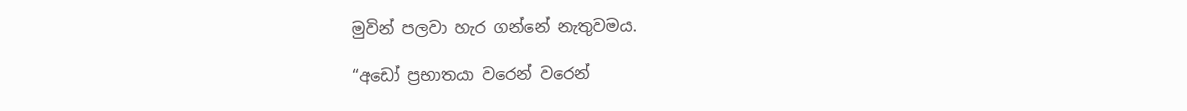මුවින් පලවා හැර ගන්නේ නැතුවමය.

“අඩෝ ප්‍රභාතයා වරෙන් වරෙන්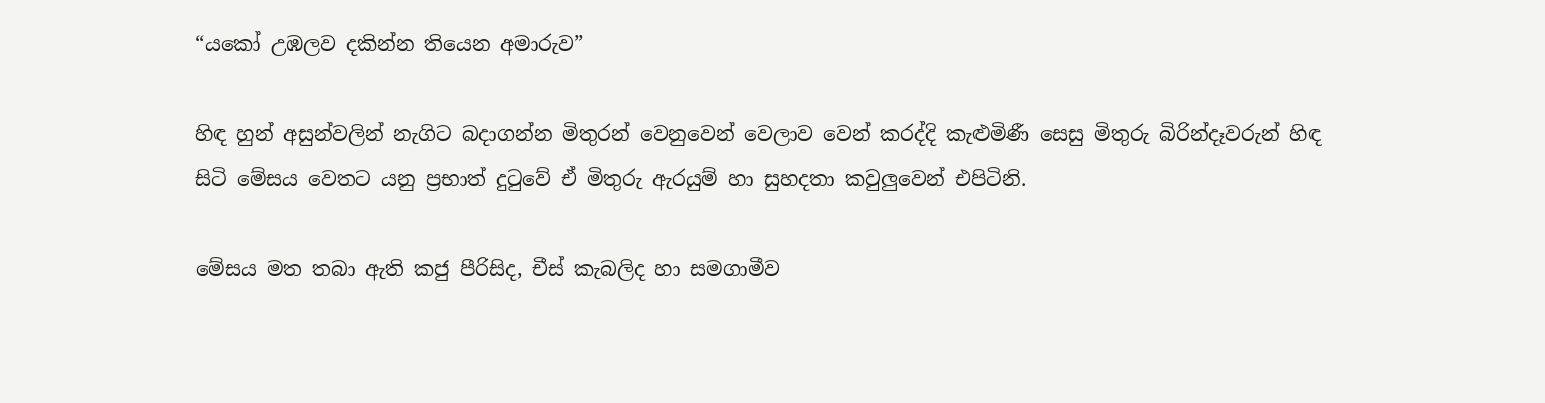“යකෝ උඹලව දකින්න තියෙන අමාරුව”

හිඳ හුන් අසුන්වලින් නැගිට බදාගන්න මිතුරන් වෙනුවෙන් වෙලාව වෙන් කරද්දි කැළුමිණී සෙසු මිතුරු බිරින්දෑවරුන් හිඳ සිටි මේසය වෙතට යනු ප්‍රභාත් දුටුවේ ඒ මිතුරු ඇරයුම් හා සුහදතා කවුලුවෙන් එපිටිනි.

මේසය මත තබා ඇති කජු පීරිසිද, චීස් කැබලිද හා සමගාමීව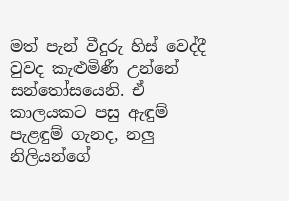මත් පැන් වීදුරු හිස් වෙද්දී වුවද කැළුමිණී උන්නේ සන්තෝසයෙනි. ඒ කාලයකට පසු ඇඳුම් පැළඳුම් ගැනද, නලු නිලියන්ගේ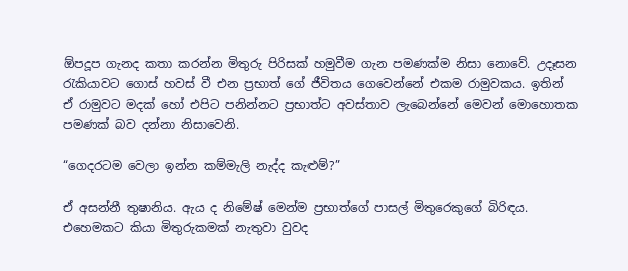ඕපදූප ගැනද කතා කරන්න මිතුරු පිරිසක් හමුවීම ගැන පමණක්ම නිසා නොවේ. උදෑසන රැකියාවට ගොස් හවස් වී එන ප්‍රභාත් ගේ ජීවිතය ගෙවෙන්නේ එකම රාමුවකය. ඉතින් ඒ රාමුවට මදක් හෝ එපිට පනින්නට ප්‍රභාත්ට අවස්තාව ලැබෙන්නේ මෙවන් මොහොතක පමණක් බව දන්නා නිසාවෙනි.

“ගෙදරටම වෙලා ඉන්න කම්මැලි නැද්ද කැළුම්?”

ඒ අසන්නී තුෂානිය. ඇය ද නිමේෂ් මෙන්ම ප්‍රභාත්ගේ පාසල් මිතුරෙකුගේ බිරිඳය. එහෙමකට කියා මිතුරුකමක් නැතුවා වුවද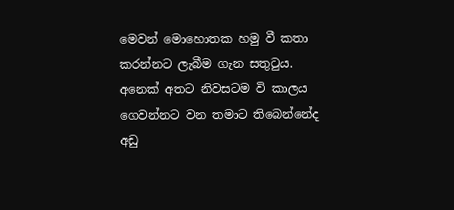මෙවන් මොහොතක හමු වී කතා කරන්නට ලැබීම ගැන සතුටුය. අනෙක් අතට නිවසටම වි කාලය ගෙවන්නට වන තමාට තිබෙන්නේද අඩු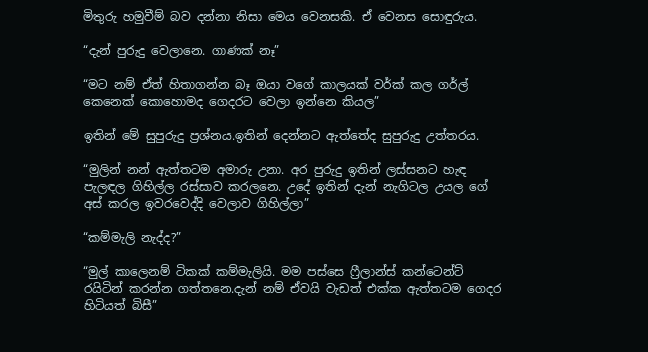මිතුරු හමුවීම් බව දන්නා නිසා මෙය වෙනසකි. ඒ වෙනස සොඳුරුය.

“දැන් පුරුදු වෙලානෙ. ගාණක් නෑ”

“මට නම් ඒත් හිතාගන්න බෑ ඔයා වගේ කාලයක් වර්ක් කල ගර්ල් කෙනෙක් කොහොමද ගෙදරට වෙලා ඉන්නෙ කියල”

ඉතින් මේ සුපුරුදු ප්‍රශ්නය.ඉතින් දෙන්නට ඇත්තේද සුපුරුදු උත්තරය.

“මුලින් නන් ඇත්තටම අමාරු උනා. අර පුරුදු ඉතින් ලස්සනට හැඳ පැලඳල ගිහිල්ල රස්සාව කරලනෙ. උදේ ඉතින් දැන් නැගිටල උයල ගේ අස් කරල ඉවරවෙද්දි වෙලාව ගිහිල්ලා”

“කම්මැලි නැද්ද?”

“මුල් කාලෙනම් ටිකක් කම්මැලියි. මම පස්සෙ ෆ්‍රීලාන්ස් කන්ටෙන්ට් රයිටින් කරන්න ගත්තනෙ.දැන් නම් ඒවයි වැඩත් එක්ක ඇත්තටම ගෙදර හිටියත් බිසී”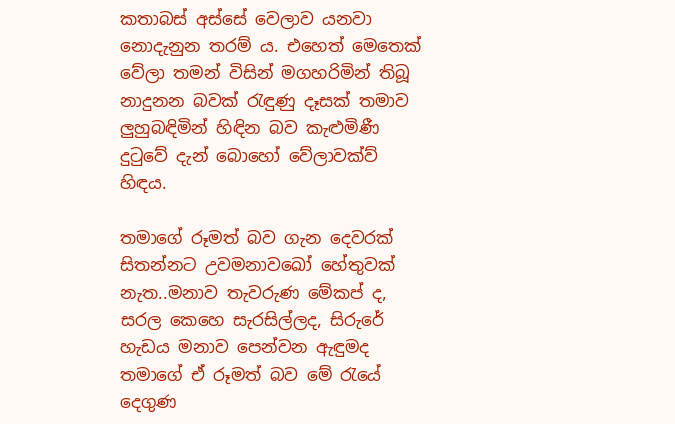කතාබස් අස්සේ වෙලාව යනවා නොදැනුන තරම්‍ ය. එහෙත් මෙතෙක් වේලා තමන් විසින් මගහරිමින් තිබූ නාදුනන බවක් රැඳුණු දෑසක් තමාව ලුහුබඳිමින් හිඳින බව කැළුමිණී දුටුවේ දැන් බොහෝ වේලාවක්ව් හිඳය.

තමාගේ රූමත් බව ගැන දෙවරක් සිතන්නට උවමනාවඛෝ හේතුවක් නැත..මනාව තැවරුණ මේකප් ද, සරල කෙහෙ සැරසිල්ලද, සිරුරේ හැඩය මනාව පෙන්වන ඇඳුමද තමාගේ ඒ රූමත් බව මේ රැයේ දෙගුණ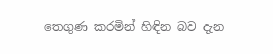තෙගුණ කරමින් හිඳින බව දැන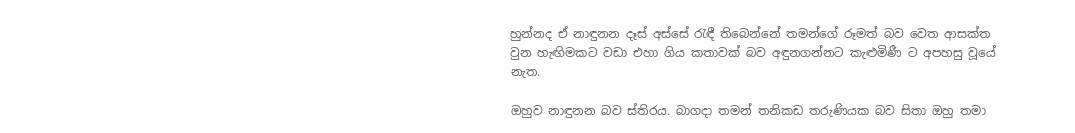හුන්නද ඒ නාඳුනන දෑස් අස්සේ රැඳී තිබෙන්නේ තමන්ගේ රූමත් බව වෙත ආසක්ත වුන හැඟිමකට වඩා එහා ගිය කතාවක් බව අඳුනගන්නට කැළුමිණී ට අපහසු වූයේ නැත.

ඔහුව නාඳුනන බව ස්තිරය. බාගදා තමන් තනිකඩ තරුණියක බව සිතා ඔහු තමා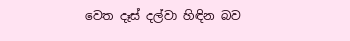වෙත දෑස් දල්වා හිඳින බව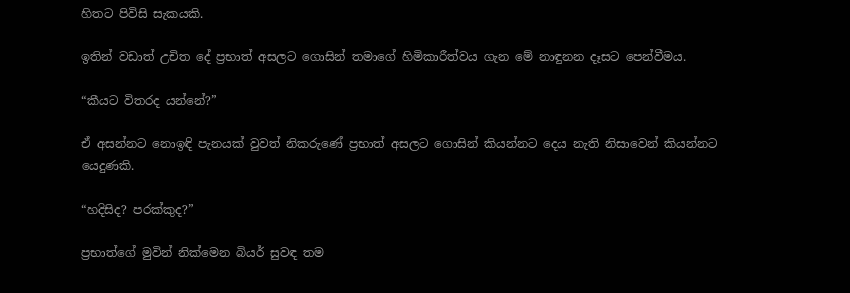හිතට පිවිසි සැකයකි.

ඉතින් වඩාත් උචිත දේ ප්‍රභාත් අසලට ගොසින් තමාගේ හිමිකාරීත්වය ගැන මේ නාඳුනන දෑසට පෙන්වීමය.

“කීයට විතරද යන්නේ?”

ඒ අසන්නට නොඉඳි පැනයක් වුවත් නිකරුණේ ප්‍රභාත් අසලට ගොසින් කියන්නට දෙය නැති නිසාවෙන් කියන්නට යෙදුණකි.

“හදිසිද? පරක්කුද?”

ප්‍රභාත්ගේ මුවින් නික්මෙන බියර් සුවඳ තම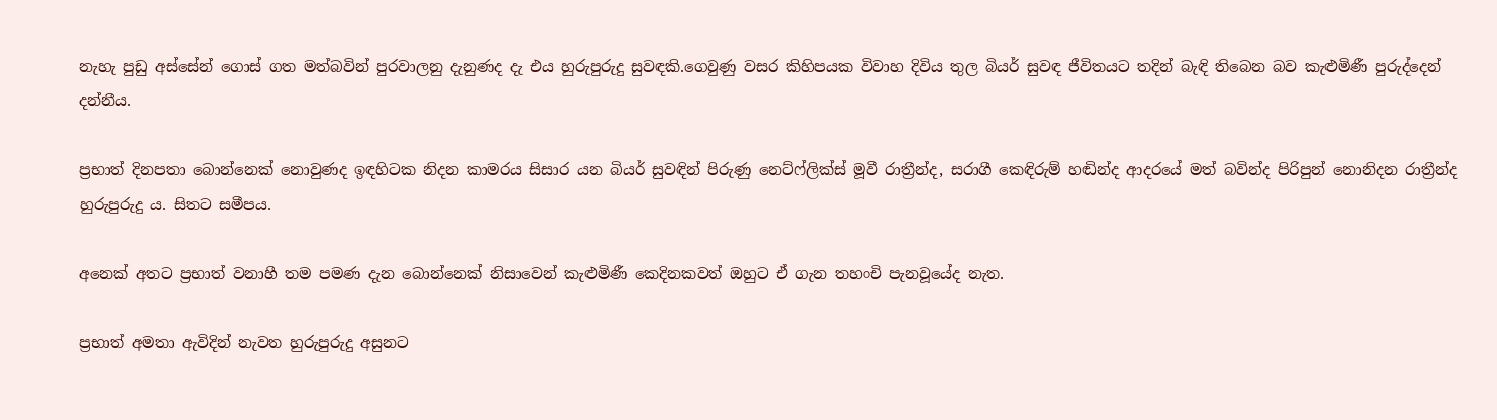නැහැ පුඩු අස්සේන් ගොස් ගත මත්බවින් පුරවාලනු දැනුණද දැ එය හුරුපුරුදු සුවඳකි.ගෙවුණු වසර කිහිපයක විවාහ දිවිය තුල බියර් සුවඳ ජීවිතයට තදින් බැඳි තිබෙන බව කැළුමිණී පුරුද්දෙන් දන්නීය.

ප්‍රභාත් දිනපතා බොන්නෙක් නොවුණද ඉඳහිටක නිදන කාමරය සිසාර යන බියර් සුවඳින් පිරුණු නෙට්ෆ්ලික්ස් මූවී රාත්‍රීන්ද, සරාගී කෙඳිරුම් හඬින්ද ආදරයේ මත් බවින්ද පිරිපුන් නොනිදන රාත්‍රීන්ද හුරුපුරුදු ය. සිතට සමීපය.

අනෙක් අතට ප්‍රභාත් වනාහී තම පමණ දැන බොන්නෙක් නිසාවෙන් කැළුමිණී කෙදිනකවත් ඔහුට ඒ ගැන තහංචි පැනවූයේද නැත.

ප්‍රභාත් අමතා ඇවිදින් නැවත හුරුපුරුදු අසුනට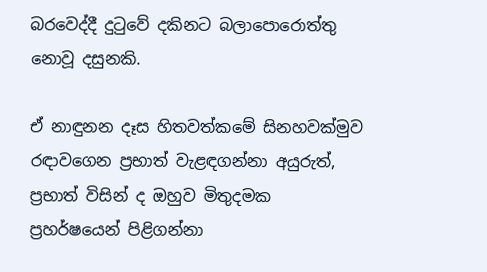බරවෙද්දී දුටුවේ දකිනට බලාපොරොත්තු නොවූ දසුනකි.

ඒ නාඳුනන දෑස හිතවත්කමේ සිනහවක්මුව රඳාවගෙන ප්‍රභාත් වැළඳගන්නා අයුරුත්, ප්‍රභාත් විසින් ද ඔහුව මිතුදමක ප්‍රහර්ෂයෙන් පිළිගන්නා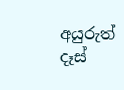අයුරුත් දෑස්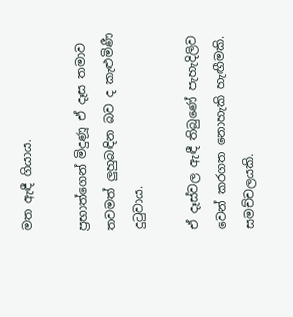මත ඇඳී ගියාය.

ප්‍රභාත්ගෙන් මිදුණූ ඒ දෑස තමාව තවමත් ලුහුබඳින බව ද කැළුමිණී දුටුවාය.

ඒ දෑස්වල ඇඳී තිබුණේ පැහැදිලිව වෙන් කරගත නොහැකි හැඟීමකි. සමච්චලයකි.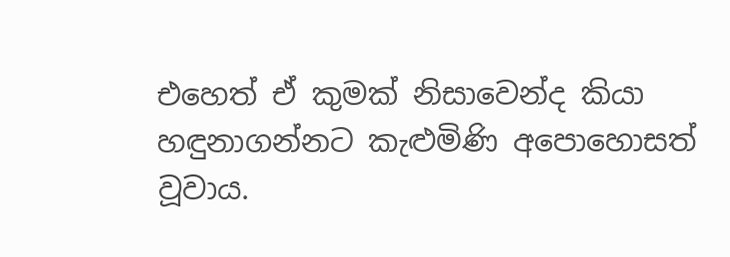එහෙත් ඒ කුමක් නිසාවෙන්ද කියා හඳුනාගන්නට කැළුමිණි අපොහොසත් වූවාය.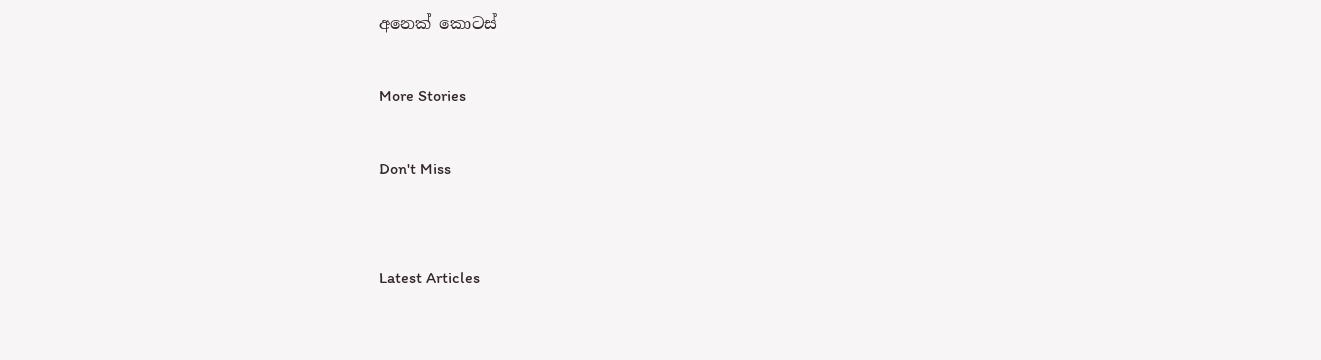අනෙක් කොටස්

More Stories

Don't Miss


Latest Articles